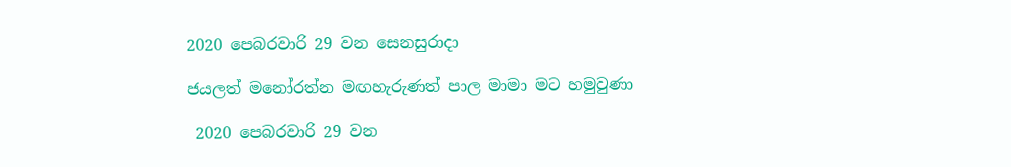2020 පෙබරවාරි 29 වන සෙනසුරාදා

ජයලත් මනෝරත්න මඟහැරුණත් පාල මාමා මට හමුවුණා

 2020 පෙබරවාරි 29 වන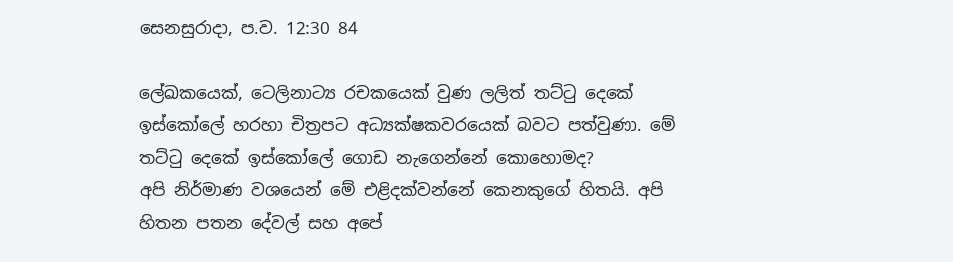සෙනසුරාදා, ප.ව. 12:30 84

ලේඛකයෙක්, ටෙලිනාට්‍ය රචකයෙක් වුණ ලලිත් තට්ටු දෙකේ ඉස්කෝලේ හරහා චිත්‍රපට අධ්‍යක්ෂකවරයෙක් බවට පත්වුණා. මේ තට්ටු දෙකේ ඉස්කෝලේ ගොඩ නැගෙන්නේ කොහොමද?
අපි නිර්මාණ වශයෙන් මේ එළිදක්වන්නේ කෙනකුගේ හිතයි. අපි හිතන පතන දේවල් සහ අපේ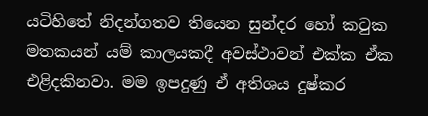යටිහිතේ නිදන්ගතව තියෙන සුන්දර හෝ කටුක මතකයන් යම් කාලයකදී අවස්ථාවන් එක්ක ඒක එළිදකිනවා. මම ඉපදුණු ඒ අතිශය දුෂ්කර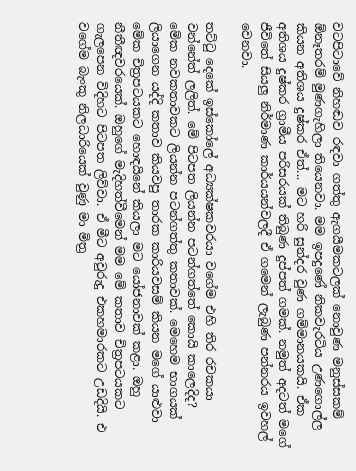වටපිටාවේ නිහඬව රඳවා ගත්තු ඇගයීමකටලක් නොවුණ මනුස්සකම් ඕනෑතරම් මුණගැහිලා තියෙනවා. මම ඉපදුණේ නිකවැරටිය උණගොල්ල කියන අතිශය දුෂ්කර ඒත්... මට හරි සුන්දර වුණ ගම්මානයකයි. ඒක අතිශය දුෂ්කර ග්‍රාමීය පරිසරයක් තිබුණ දුප්පත් ගමක්. නමුත් අදටත් මගේ ජීවිතේ සියලු නිර්මාණ කාර්යයන්වලදී ඒ ගමෙන් ලැබුණ පන්නරය ඉවහල් වෙනවා.

තට්ටු දෙකේ ඉස්කෝලේ අධ්‍යක්ෂකවරයා වගේම එහි තිර රචකයා වන්නේත් ලලිත්. මේ පිටපත ලියන්න පටන්ගත්තේ කොයි කාලෙදිද?
මේක නවකතාවකට ලියන්න පටන්ගත්තු කතාවක්. මෙහෙම භාගයක් ලියාගෙන යද්දි කතාව කියවපු තාරක කාරියවසම් කියන මගේ යාළුවා මේක චිත්‍රපටයකට හොඳයිනේ කියලා මට යෝජනාවක් කළා. ඔහු නීතීඥවරයෙක්. ඔහුගේ මැදිහත්වීමෙන් මම මේ කතාව චිත්‍රපටයකට ගැලපෙන විදිහට පිටපත ලිව්වා. ඒ මීට අවුරුදු එකහමාරකට උඩදියි. එ වගේම බැංකු නිලධාරියෙක් වුණු මා මිත්‍ර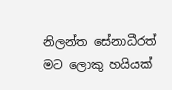නිලන්ත සේනාධීරත්  මට ලොකු හයියක්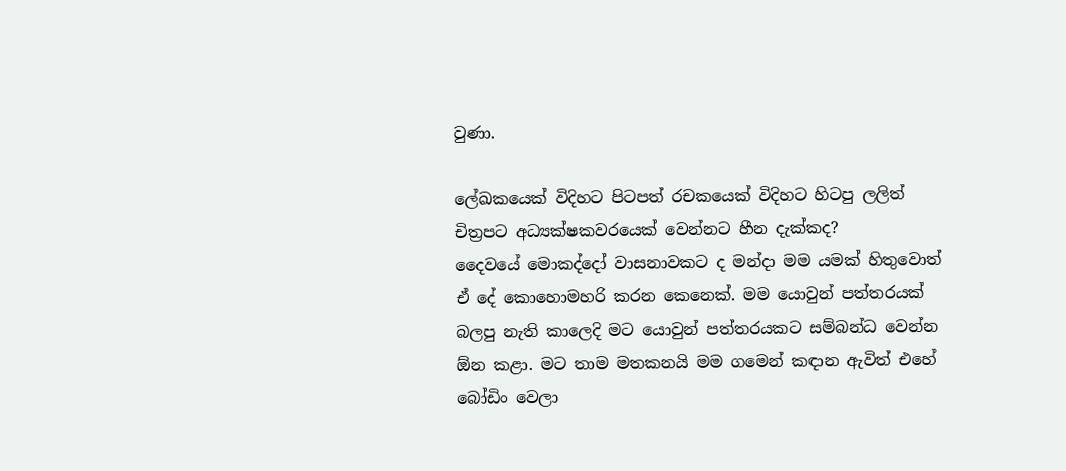වුණා.

ලේඛකයෙක් විදිහට පිටපත් රචකයෙක් විදිහට හිටපු ලලිත් චිත්‍රපට අධ්‍යක්ෂකවරයෙක් වෙන්නට හීන දැක්කද?
දෛවයේ මොකද්දෝ වාසනාවකට ද මන්දා මම යමක් හිතුවොත් ඒ දේ කොහොමහරි කරන කෙනෙක්. මම යොවුන් පත්තරයක් බලපු නැති කාලෙදි මට යොවුන් පත්තරයකට සම්බන්ධ වෙන්න ඕන කළා. මට තාම මතකනයි මම ගමෙන් කඳාන ඇවිත් එහේ බෝඩිං වෙලා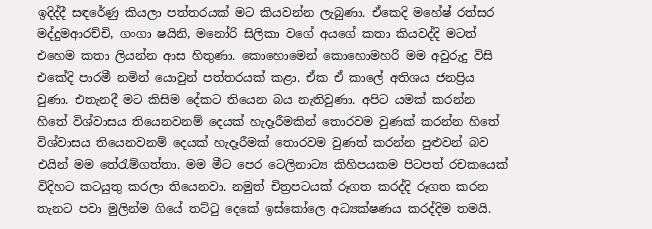ඉදිද්දී සඳරේණු කියලා පත්තරයක් මට කියවන්න ලැබුණා. ඒකෙදි මහේෂ් රත්සර මද්දුමආරච්චි, ගංගා ෂයිනි, මනෝරි සිලිකා වගේ අයගේ කතා කියවද්දි මටත් එහෙම කතා ලියන්න ආස හිතුණා. කොහොමෙන් කොහොමහරි මම අවුරුදු විසි එකේදි පාරමී නමින් යොවුන් පත්තරයක් කළා. ඒක ඒ කාලේ අතිශය ජනප්‍රිය වුණා. එතැනදී මට කිසිම දේකට තියෙන බය නැතිවුණා. අපිට යමක් කරන්න හිතේ විශ්වාසය තියෙනවනම් දෙයක් හැදෑරීමකින් තොරවම වුණක් කරන්න හිතේ විශ්වාසය තියෙනවනම් දෙයක් හැදෑරීමක් තොරවම වුණත් කරන්න පුළුවන් බව එයින් මම තේරැම්ගත්තා. මම මීට පෙර ටෙලිනාට්‍ය කිහිපයකම පිටපත් රචකයෙක් විදිහට කටයුතු කරලා තියෙනවා. නමුත් චිත්‍රපටයක් රූගත කරද්දි රූගත කරන තැනට පවා මුලින්ම ගියේ තට්ටු දෙකේ ඉස්කෝලෙ අධ්‍යක්ෂණය කරද්දිම තමයි.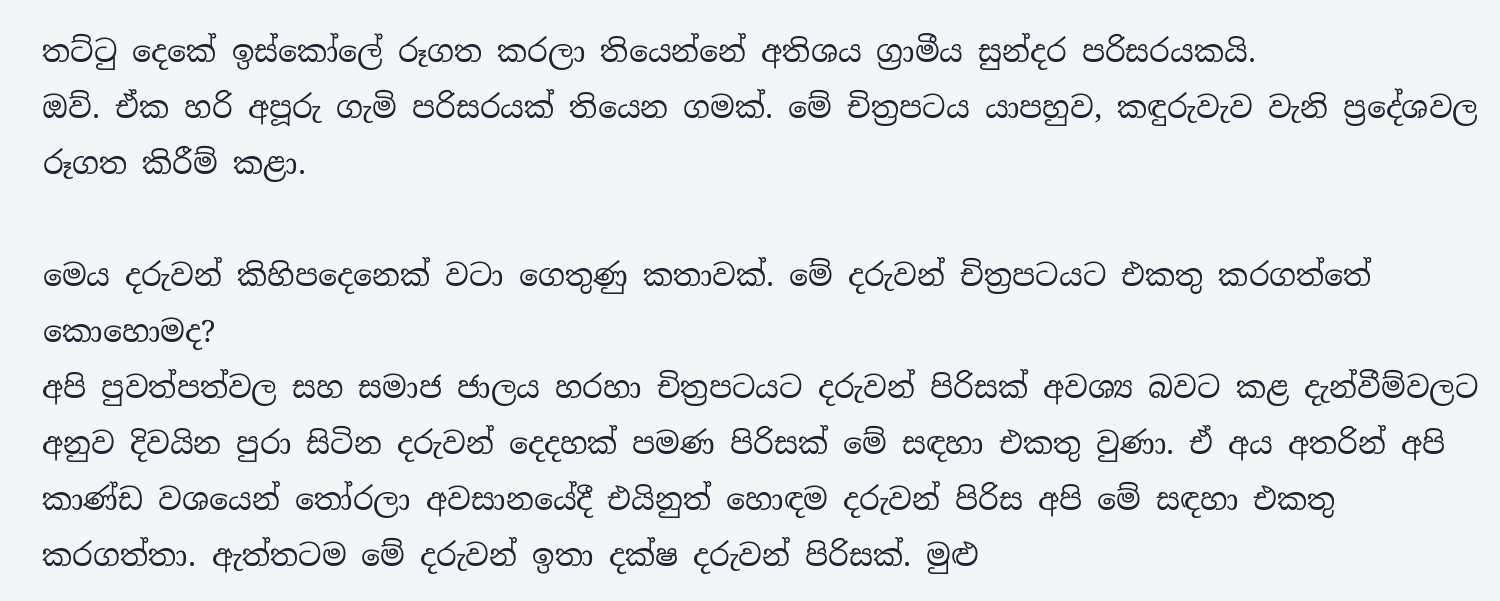තට්ටු දෙකේ ඉස්කෝලේ රූගත කරලා තියෙන්නේ අතිශය ග්‍රාමීය සුන්දර පරිසරයකයි.
ඔව්. ඒක හරි අපූරු ගැමි පරිසරයක් තියෙන ගමක්. මේ චිත්‍රපටය යාපහුව, කඳුරුවැව වැනි ප්‍රදේශවල රූගත කිරීම් කළා.

මෙය දරුවන් කිහිපදෙනෙක් වටා ගෙතුණු කතාවක්. මේ දරුවන් චිත්‍රපටයට එකතු කරගත්තේ කොහොමද?
අපි පුවත්පත්වල සහ සමාජ ජාලය හරහා චිත්‍රපටයට දරුවන් පිරිසක් අවශ්‍ය බවට කළ දැන්වීම්වලට අනුව දිවයින පුරා සිටින දරුවන් දෙදහක් පමණ පිරිසක් මේ සඳහා එකතු වුණා. ඒ අය අතරින් අපි කාණ්ඩ වශයෙන් තෝරලා අවසානයේදී එයිනුත් හොඳම දරුවන් පිරිස අපි මේ සඳහා එකතු කරගත්තා. ඇත්තටම මේ දරුවන් ඉතා දක්ෂ දරුවන් පිරිසක්. මුළු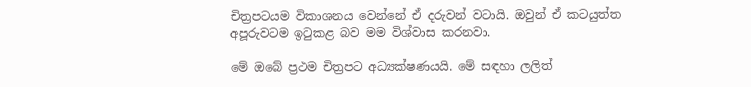චිත්‍රපටයම විකාශනය වෙන්නේ ඒ දරුවන් වටායි. ඔවුන් ඒ කටයුත්ත අපූරුවටම ඉටුකළ බව මම විශ්වාස කරනවා.

මේ ඔබේ ප්‍රථම චිත්‍රපට අධ්‍යක්ෂණයයි. මේ සඳහා ලලිත්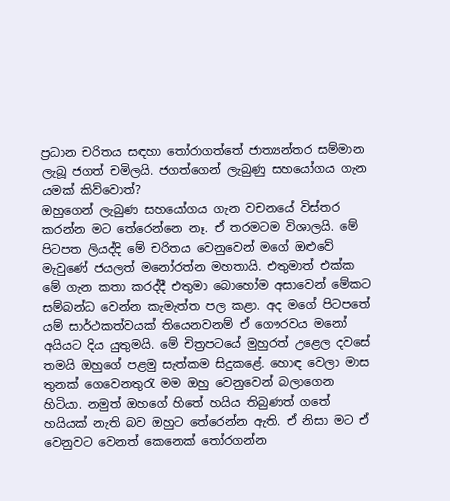ප්‍රධාන චරිතය සඳහා තෝරාගත්තේ ජාත්‍යන්තර සම්මාන ලැබූ ජගත් චමිලයි. ජගත්ගෙන් ලැබුණු සහයෝගය ගැන යමක් කිව්වොත්?
ඔහුගෙන් ලැබුණ සහයෝගය ගැන වචනයේ විස්තර කරන්න මට තේරෙන්නෙ නෑ. ඒ තරමටම විශාලයි. මේ පිටපත ලියද්දි මේ චරිතය වෙනුවෙන් මගේ ඔළුවේ මැවුණේ ජයලත් මනෝරත්න මහතායි. එතුමාත් එක්ක මේ ගැන කතා කරද්දී එතුමා බොහෝම අසාවෙන් මේකට සම්බන්ධ වෙන්න කැමැත්ත පල කළා. අද මගේ පිටපතේ යම් සාර්ථකත්වයක් තියෙනවනම් ඒ ගෞරවය මනෝ අයියට දිය යුතුමයි. මේ චිත්‍රපටයේ මුහුරත් උළෙල දවසේ තමයි ඔහුගේ පළමු සැත්කම සිදුකළේ. හොඳ වෙලා මාස තුනක් ගෙවෙනතුරැ මම ඔහු වෙනුවෙන් බලාගෙන හිටියා. නමුත් ඔහගේ හිතේ හයිය තිබුණත් ගතේ හයියක් නැති බව ඔහුට තේරෙන්න ඇති. ඒ නිසා මට ඒ වෙනුවට වෙනත් කෙනෙක් තෝරගන්න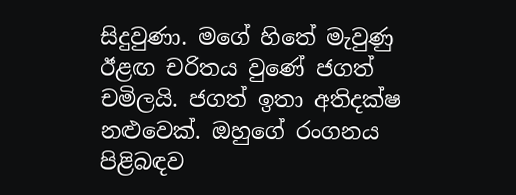සිදුවුණා. මගේ හිතේ මැවුණු ඊළඟ චරිතය වුණේ ජගත් චමිලයි. ජගත් ඉතා අතිදක්ෂ නළුවෙක්. ඔහුගේ රංගනය පිළිබඳව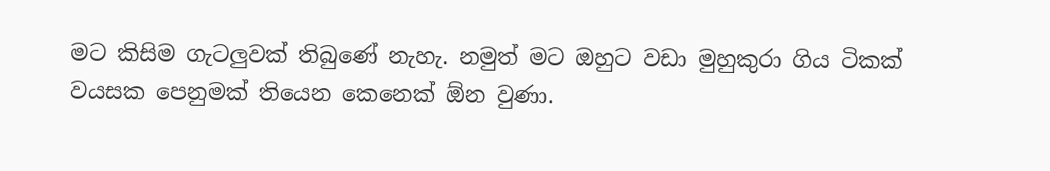මට කිසිම ගැටලුවක් තිබුණේ නැහැ. නමුත් මට ඔහුට වඩා මුහුකුරා ගිය ටිකක් වයසක පෙනුමක් තියෙන කෙනෙක් ඕන වුණා.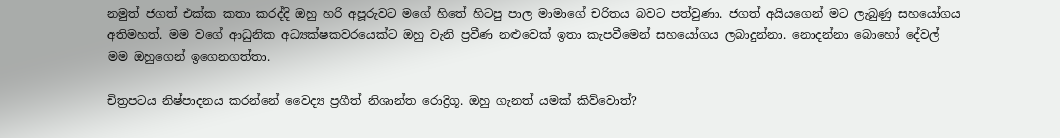නමුත් ජගත් එක්ක කතා කරද්දි ඔහු හරි අපූරුවට මගේ හිතේ හිටපු පාල මාමාගේ චරිතය බවට පත්වුණා. ජගත් අයියගෙන් මට ලැබුණු සහයෝගය අතිමහත්. මම වගේ ආධුනික අධ්‍යක්ෂකවරයෙක්ට ඔහු වැනි ප්‍රවීණ නළුවෙක් ඉතා කැපවීමෙන් සහයෝගය ලබාදුන්නා. නොදන්නා බොහෝ දේවල් මම ඔහුගෙන් ඉගෙනගත්තා.

චිත්‍රපටය නිෂ්පාදනය කරන්නේ වෛද්‍ය ප්‍රගීත් නිශාන්ත රොද්‍රිගූ. ඔහු ගැනත් යමක් කිව්වොත්?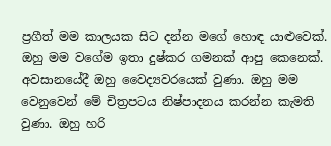ප්‍රගීත් මම කාලයක සිට දන්න මගේ හොඳ යාළුවෙක්. ඔහු මම වගේම ඉතා දුෂ්කර ගමනක් ආපු කෙනෙක්. අවසානයේදී ඔහු වෛද්‍යවරයෙක් වුණා. ඔහු මම වෙනුවෙන් මේ චිත්‍රපටය නිෂ්පාදනය කරන්න කැමති වුණා. ඔහු හරි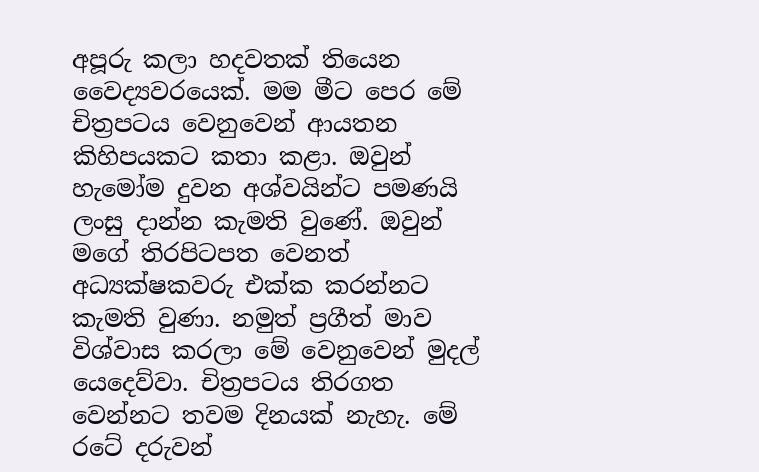අපූරු කලා හදවතක් තියෙන වෛද්‍යවරයෙක්. මම මීට පෙර මේ චිත්‍රපටය වෙනුවෙන් ආයතන කිහිපයකට කතා කළා. ඔවුන් හැමෝම දුවන අශ්වයින්ට පමණයි ලංසු දාන්න කැමති වුණේ. ඔවුන් මගේ තිරපිටපත වෙනත් අධ්‍යක්ෂකවරු එක්ක කරන්නට කැමති වුණා. නමුත් ප්‍රගීත් මාව විශ්වාස කරලා මේ වෙනුවෙන් මුදල් යෙදෙව්වා. චිත්‍රපටය තිරගත වෙන්නට තවම දිනයක් නැහැ. මේ රටේ දරුවන්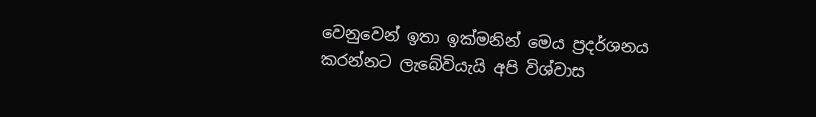වෙනුවෙන් ඉතා ඉක්මනින් මෙය ප්‍රදර්ශනය කරන්නට ලැබේවියැයි අපි විශ්වාස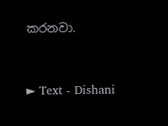කරනවා.



► Text - Dishani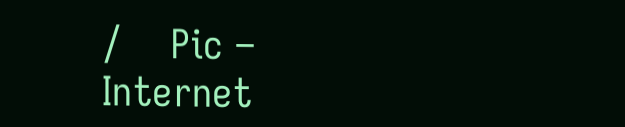/    Pic – Internet